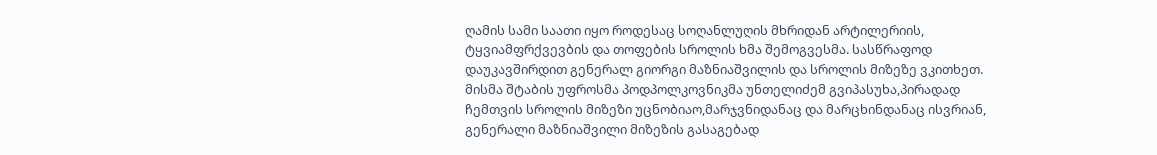ღამის სამი საათი იყო როდესაც სოღანლუღის მხრიდან არტილერიის, ტყვიამფრქვევბის და თოფების სროლის ხმა შემოგვესმა. სასწრაფოდ დაუკავშირდით გენერალ გიორგი მაზნიაშვილის და სროლის მიზეზე ვკითხეთ. მისმა შტაბის უფროსმა პოდპოლკოვნიკმა უნთელიძემ გვიპასუხა,პირადად ჩემთვის სროლის მიზეზი უცნობიაო,მარჯვნიდანაც და მარცხინდანაც ისვრიან, გენერალი მაზნიაშვილი მიზეზის გასაგებად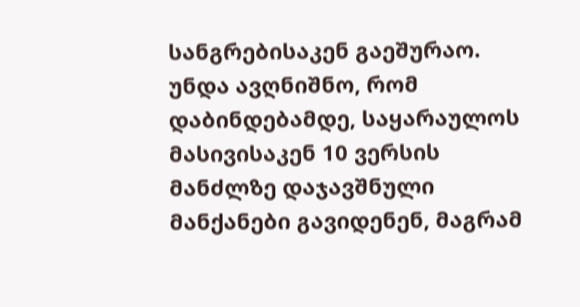სანგრებისაკენ გაეშურაო.
უნდა ავღნიშნო, რომ დაბინდებამდე, საყარაულოს მასივისაკენ 10 ვერსის მანძლზე დაჯავშნული მანქანები გავიდენენ, მაგრამ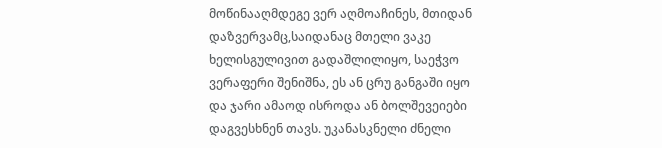მოწინააღმდეგე ვერ აღმოაჩინეს, მთიდან დაზვერვამც,საიდანაც მთელი ვაკე ხელისგულივით გადაშლილიყო, საეჭვო ვერაფერი შენიშნა, ეს ან ცრუ განგაში იყო და ჯარი ამაოდ ისროდა ან ბოლშევეიები დაგვესხნენ თავს. უკანასკნელი ძნელი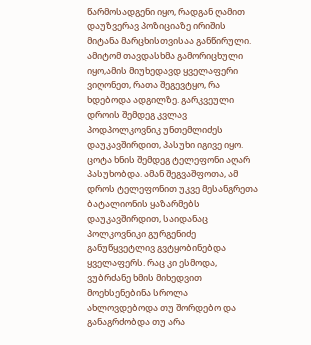წარმოსადგენი იყო, რადგან ღამით დაუზვერავ პოზიციაზე ირიშის მიტანა მარცხისთვისაა განწირული. ამიტომ თავდასხმა გამორიცხული იყო,ამის მიუხედავდ ყველაფერი ვიღონეთ, რათა შეგევტყო, რა ხდებოდა ადგილზე. გარკვეული დროის შემდეგ კვლავ პოდპოლკოვნიკ უნთემლიძეს დაუკავშირდით, პასუხი იგივე იყო. ცოტა ხნის შემდეგ ტელეფონი აღარ პასუხობდა. ამან შეგვაშფოთა, ამ დროს ტელეფონით უკვე მესანგრეთა ბატალიონის ყაზარმებს დაუკავშირდით, საიდანაც პოლკოვნიკი გურგენიძე განუწყვეტლივ გვტყობინებდა ყველაფერს. რაც კი ესმოდა, ვუბრძანე ხმის მიხედვით მოეხსენებინა სროლა ახლოვდებოდა თუ შორდებო და განაგრძობდა თუ არა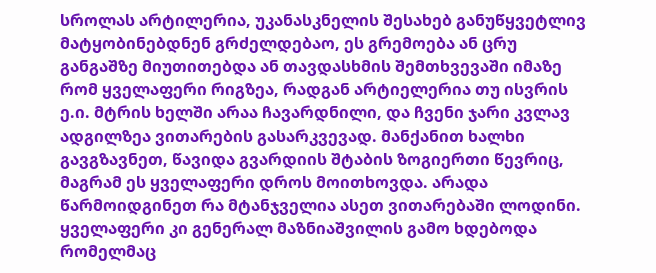სროლას არტილერია, უკანასკნელის შესახებ განუწყვეტლივ მატყობინებდნენ გრძელდებაო, ეს გრემოება ან ცრუ განგაშზე მიუთითებდა ან თავდასხმის შემთხვევაში იმაზე რომ ყველაფერი რიგზეა, რადგან არტიელერია თუ ისვრის ე.ი. მტრის ხელში არაა ჩავარდნილი, და ჩვენი ჯარი კვლავ ადგილზეა ვითარების გასარკვევად. მანქანით ხალხი გავგზავნეთ, წავიდა გვარდიის შტაბის ზოგიერთი წევრიც, მაგრამ ეს ყველაფერი დროს მოითხოვდა. არადა წარმოიდგინეთ რა მტანჯველია ასეთ ვითარებაში ლოდინი. ყველაფერი კი გენერალ მაზნიაშვილის გამო ხდებოდა რომელმაც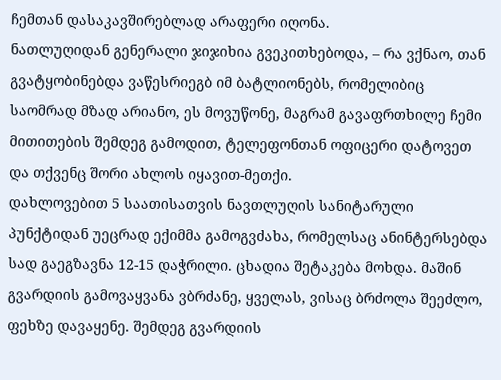ჩემთან დასაკავშირებლად არაფერი იღონა.
ნათლუღიდან გენერალი ჯიჯიხია გვეკითხებოდა, – რა ვქნაო, თან გვატყობინებდა ვაწესრიეგბ იმ ბატლიონებს, რომელიბიც საომრად მზად არიანო, ეს მოვუწონე, მაგრამ გავაფრთხილე ჩემი მითითების შემდეგ გამოდით, ტელეფონთან ოფიცერი დატოვეთ და თქვენც შორი ახლოს იყავით-მეთქი.
დახლოვებით 5 საათისათვის ნავთლუღის სანიტარული პუნქტიდან უეცრად ექიმმა გამოგვძახა, რომელსაც ანინტერსებდა სად გაეგზავნა 12-15 დაჭრილი. ცხადია შეტაკება მოხდა. მაშინ გვარდიის გამოვაყვანა ვბრძანე, ყველას, ვისაც ბრძოლა შეეძლო, ფეხზე დავაყენე. შემდეგ გვარდიის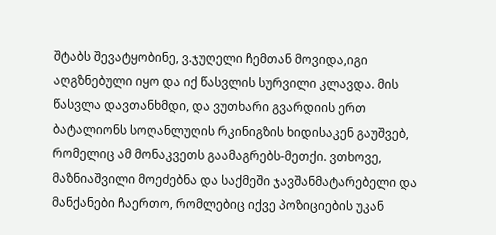შტაბს შევატყობინე, ვ.ჯუღელი ჩემთან მოვიდა,იგი აღგზნებული იყო და იქ წასვლის სურვილი კლავდა. მის წასვლა დავთანხმდი, და ვუთხარი გვარდიის ერთ ბატალიონს სოღანლუღის რკინიგზის ხიდისაკენ გაუშვებ, რომელიც ამ მონაკვეთს გაამაგრებს-მეთქი. ვთხოვე, მაზნიაშვილი მოეძებნა და საქმეში ჯავშანმატარებელი და მანქანები ჩაერთო, რომლებიც იქვე პოზიციების უკან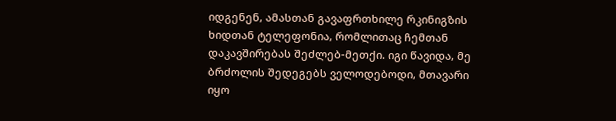იდგენენ, ამასთან გავაფრთხილე რკინიგზის ხიდთან ტელეფონია, რომლითაც ჩემთან დაკავშირებას შეძლებ-მეთქი. იგი წავიდა, მე ბრძოლის შედეგებს ველოდებოდი, მთავარი იყო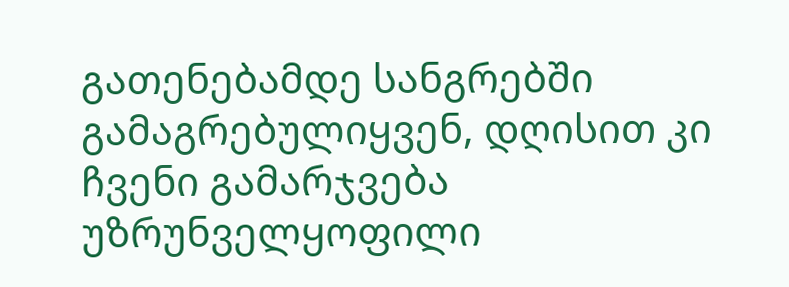გათენებამდე სანგრებში გამაგრებულიყვენ, დღისით კი ჩვენი გამარჯვება უზრუნველყოფილი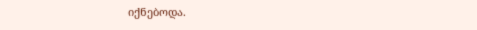იქნებოდა.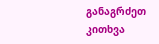განაგრძეთ კითხვა